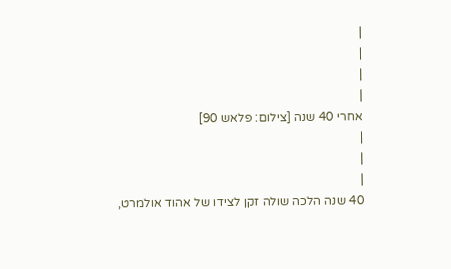|
|
|
|
אחרי 40 שנה [צילום: פלאש 90]
|
|
|
40 שנה הלכה שולה זקן לצידו של אהוד אולמרט,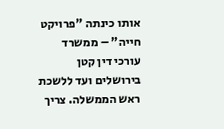אותו כינתה "פרויקט חייה" – ממשרד עורכי דין קטן בירושלים ועד ללשכת ראש הממשלה. צריך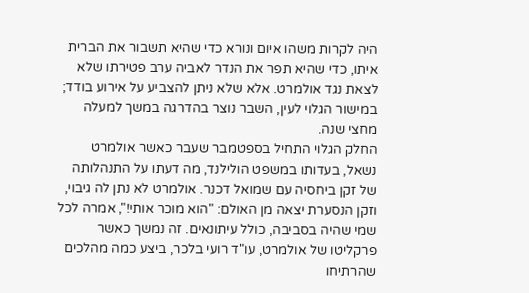היה לקרות משהו איום ונורא כדי שהיא תשבור את הברית איתו, כדי שהיא תפר את הנדר לאביה ערב פטירתו שלא לצאת נגד אולמרט. אלא שלא ניתן להצביע על אירוע בודד; במישור הגלוי לעין, השבר נוצר בהדרגה במשך למעלה מחצי שנה.
החלק הגלוי התחיל בספטמבר שעבר כאשר אולמרט נשאל, בעדותו במשפט הולילנד, מה דעתו על התנהלותה של זקן ביחסיה עם שמואל דכנר. אולמרט לא נתן לה גיבוי, וזקן הנסערת יצאה מן האולם: "הוא מוכר אותי!", אמרה לכל שמי שהיה בסביבה, כולל עיתונאים. זה נמשך כאשר פרקליטו של אולמרט, עו"ד רועי בלכר, ביצע כמה מהלכים שהרתיחו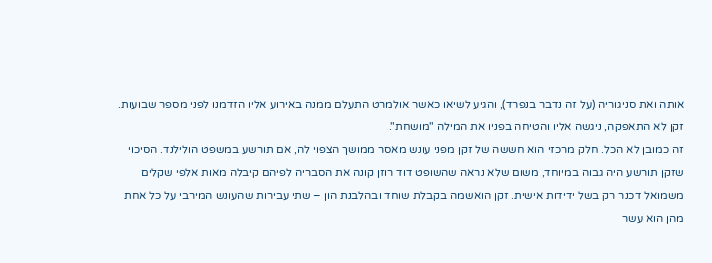אותה ואת סניגוריה (על זה נדבר בנפרד), והגיע לשיאו כאשר אולמרט התעלם ממנה באירוע אליו הזדמנו לפני מספר שבועות. זקן לא התאפקה, ניגשה אליו והטיחה בפניו את המילה "מושחת".
זה כמובן לא הכל. חלק מרכזי הוא חששה של זקן מפני עונש מאסר ממושך הצפוי לה, אם תורשע במשפט הולילנד. הסיכוי שזקן תורשע היה גבוה במיוחד, משום שלא נראה שהשופט דוד רוזן קונה את הסבריה לפיהם קיבלה מאות אלפי שקלים משמואל דכנר רק בשל ידידות אישית. זקן הואשמה בקבלת שוחד ובהלבנת הון – שתי עבירות שהעונש המירבי על כל אחת מהן הוא עשר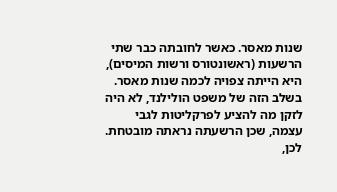שנות מאסר. כאשר לחובתה כבר שתי הרשעות (ראשונטורס ורשות המיסים), היא הייתה צפויה לכמה שנות מאסר.
בשלב הזה של משפט הולילנד, לא היה לזקן מה להציע לפרקליטות לגבי עצמה, שכן הרשעתה נראתה מובטחת. לכן,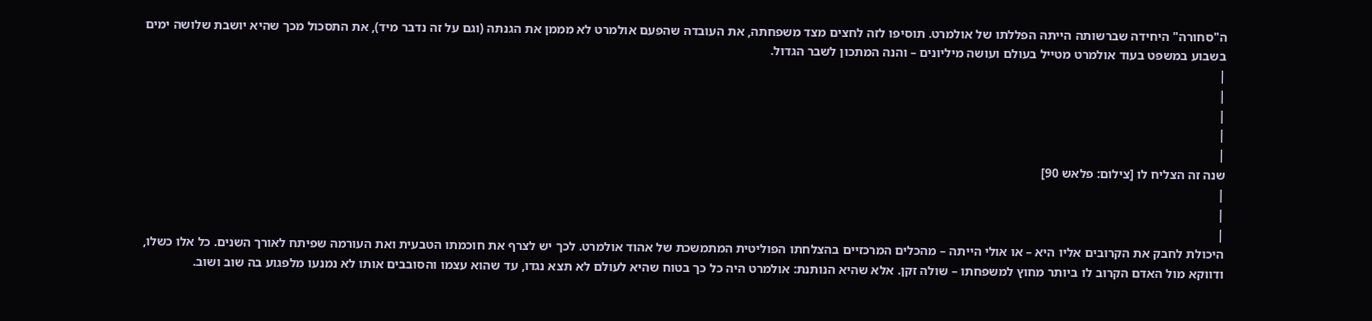ה"סחורה" היחידה שברשותה הייתה הפללתו של אולמרט. תוסיפו לזה לחצים מצד משפחתה, את העובדה שהפעם אולמרט לא מממן את הגנתה (וגם על זה נדבר מיד), את התסכול מכך שהיא יושבת שלושה ימים בשבוע במשפט בעוד אולמרט מטייל בעולם ועושה מיליונים – והנה המתכון לשבר הגדול.
|
|
|
|
|
שנה זה הצליח לו [צילום: פלאש 90]
|
|
|
היכולת לחבק את הקרובים אליו היא – או אולי הייתה – מהכלים המרכזיים בהצלחתו הפוליטית המתמשכת של אהוד אולמרט. לכך יש לצרף את חוכמתו הטבעית ואת העורמה שפיתח לאורך השנים. כל אלו כשלו, ודווקא מול האדם הקרוב לו ביותר מחוץ למשפחתו – שולה זקן. אלא שהיא הנותנת: אולמרט היה כל כך בטוח שהיא לעולם לא תצא נגדו, עד שהוא עצמו והסובבים אותו לא נמנעו מלפגוע בה שוב ושוב.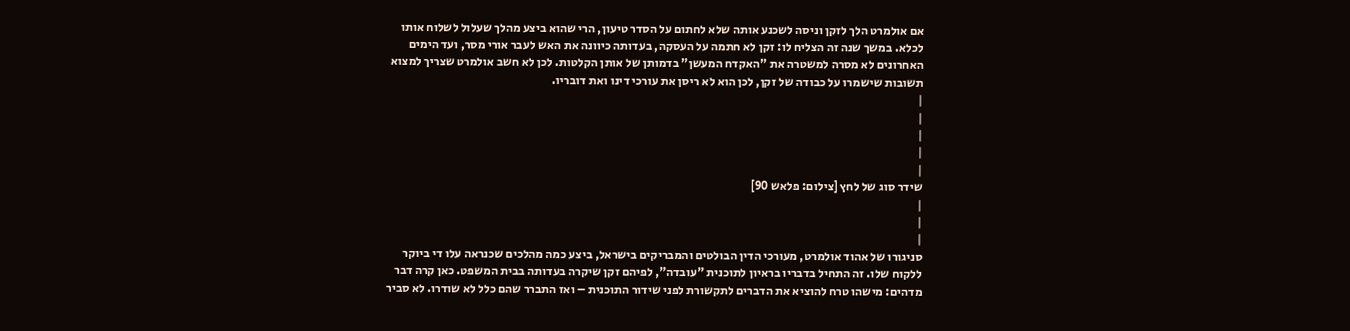אם אולמרט הלך לזקן וניסה לשכנע אותה שלא לחתום על הסדר טיעון, הרי שהוא ביצע מהלך שעלול לשלוח אותו לכלא. במשך שנה זה הצליח לו: זקן לא חתמה על העסקה, בעדותה כיוונה את האש לעבר אורי מסר, ועד הימים האחרונים לא מסרה למשטרה את "האקדח המעשן" בדמותן של אותן הקלטות. לכן לא חשב אולמרט שצריך למצוא תשובות שישמרו על כבודה של זקן, לכן הוא לא ריסן את עורכי דינו ואת דובריו.
|
|
|
|
|
שידר סוג של לחץ [צילום: פלאש 90]
|
|
|
סניגורו של אהוד אולמרט, מעורכי הדין הבולטים והמבריקים בישראל, ביצע כמה מהלכים שכנראה עלו די ביוקר ללקוח שלו. זה התחיל בדבריו בראיון לתוכנית "עובדה", לפיהם זקן שיקרה בעדותה בבית המשפט. כאן קרה דבר מדהים: מישהו טרח להוציא את הדברים לתקשורת לפני שידור התוכנית – ואז התברר שהם כלל לא שודרו. לא סביר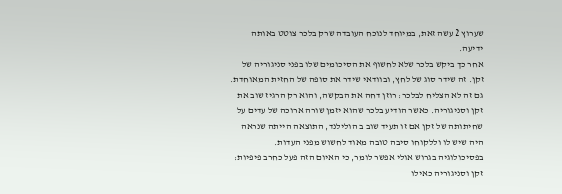שערוץ 2 עשה זאת, במיוחד לנוכח העובדה שרק בלכר צוטט באותה ידיעה.
אחר כך ביקש בלכר שלא לחשוף את הסיכומים שלו בפני סניגוריה של זקן. זה שידר סוג של לחץ, ובוודאי שידר את סופה של החזית המאוחדת. גם זה לא הצליח לבלכר: רוזן דחה את הבקשה, והוא רק הרגיז שוב את זקן וסניגוריה. כאשר הודיע בלכר שהוא יזמן שורה ארוכה של עדים על שחיתותה של זקן אם זו תעיד שוב ב הולילנד, התוצאה הייתה שנראה היה שיש לו וללקוחו סיבה טובה מאוד לחשוש מפני העדות. בפסיכולוגיה בגרוש אולי אפשר לומר, כי האיום הזה פעל כחרב פיפיות: זקן וסניגוריה כאילו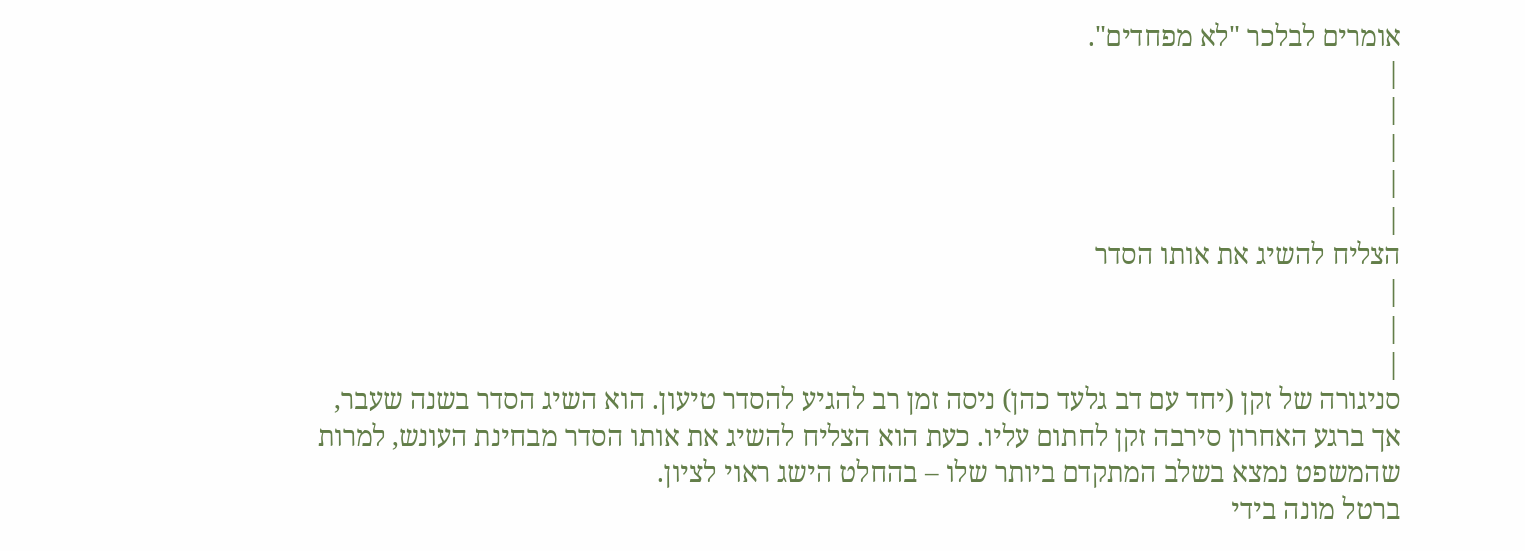אומרים לבלכר "לא מפחדים".
|
|
|
|
|
הצליח להשיג את אותו הסדר
|
|
|
סניגורה של זקן (יחד עם דב גלעד כהן) ניסה זמן רב להגיע להסדר טיעון. הוא השיג הסדר בשנה שעבר, אך ברגע האחרון סירבה זקן לחתום עליו. כעת הוא הצליח להשיג את אותו הסדר מבחינת העונש, למרות שהמשפט נמצא בשלב המתקדם ביותר שלו – בהחלט הישג ראוי לציון.
ברטל מונה בידי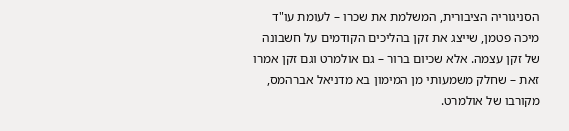הסניגוריה הציבורית, המשלמת את שכרו – לעומת עו"ד מיכה פטמן, שייצג את זקן בהליכים הקודמים על חשבונה של זקן עצמה. אלא שכיום ברור – גם אולמרט וגם זקן אמרו זאת – שחלק משמעותי מן המימון בא מדניאל אברהמס, מקורבו של אולמרט.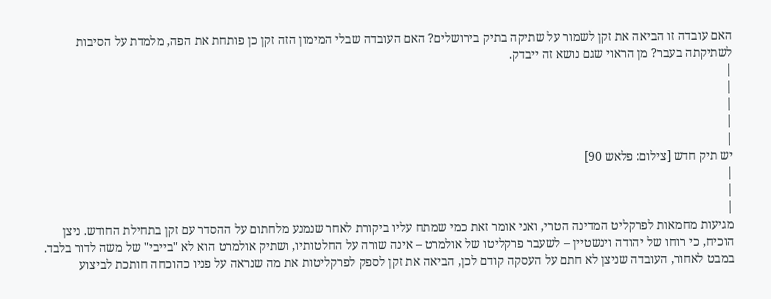האם עובדה זו הביאה את זקן לשמור על שתיקה בתיק בירושלים? האם העובדה שבלי המימון הזה זקן כן פותחת את הפה, מלמדת על הסיבות לשתיקתה בעבר? מן הראוי שגם נושא זה ייבדק.
|
|
|
|
|
יש תיק חדש [צילום: פלאש 90]
|
|
|
מגיעות מחמאות לפרקליט המדינה הטרי, ואני אומר זאת כמי שמתח עליו ביקורת לאחר שנמנע מלחתום על ההסדר עם זקן בתחילת החודש. ניצן הוכיח, כי רוחו של יהודה וינשטיין – לשעבר פרקליטו של אולמרט – אינה שורה על החלטותיו, ושתיק אולמרט הוא לא "בייבי" של משה לדור בלבד.
במבט לאחור, העובדה שניצן לא חתם על העסקה קודם לכן, הביאה את זקן לספק לפרקליטות את מה שנראה על פניו כהוכחה חותכת לביצוע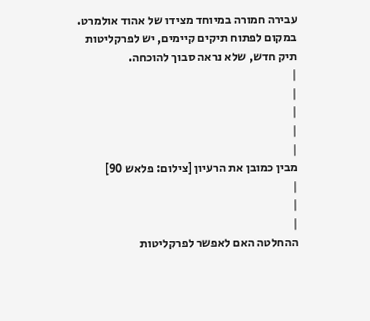עבירה חמורה במיוחד מצידו של אהוד אולמרט. במקום לפתוח תיקים קיימים, יש לפרקליטות תיק חדש, שלא נראה סבוך להוכחה.
|
|
|
|
|
מבין כמובן את הרעיון [צילום: פלאש 90]
|
|
|
ההחלטה האם לאפשר לפרקליטות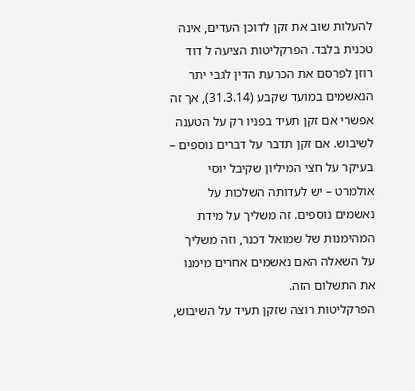להעלות שוב את זקן לדוכן העדים, אינה טכנית בלבד. הפרקליטות הציעה ל דוד רוזן לפרסם את הכרעת הדין לגבי יתר הנאשמים במועד שקבע (31.3.14), אך זה אפשרי אם זקן תעיד בפניו רק על הטענה לשיבוש. אם זקן תדבר על דברים נוספים – בעיקר על חצי המיליון שקיבל יוסי אולמרט – יש לעדותה השלכות על נאשמים נוספים. זה משליך על מידת המהימנות של שמואל דכנר, וזה משליך על השאלה האם נאשמים אחרים מימנו את התשלום הזה.
הפרקליטות רוצה שזקן תעיד על השיבוש,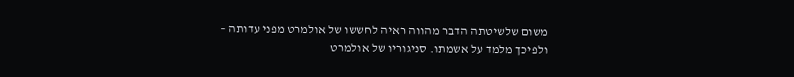משום שלשיטתה הדבר מהווה ראיה לחששו של אולמרט מפני עדותה – ולפיכך מלמד על אשמתו. סניגוריו של אולמרט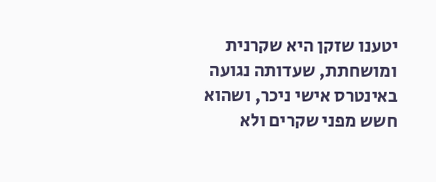יטענו שזקן היא שקרנית ומושחתת, שעדותה נגועה באינטרס אישי ניכר, ושהוא חשש מפני שקרים ולא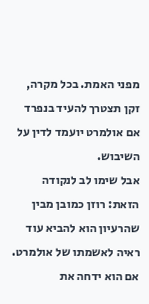מפני האמת. בכל מקרה, זקן תצטרך להעיד בנפרד אם אולמרט יועמד לדין על השיבוש.
אבל שימו לב לנקודה הזאת: רוזן כמובן מבין שהרעיון הוא להביא עוד ראיה לאשמתו של אולמרט. אם הוא ידחה את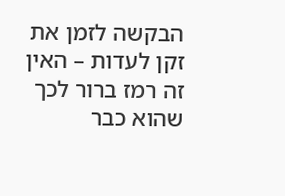הבקשה לזמן את זקן לעדות – האין זה רמז ברור לכך שהוא כבר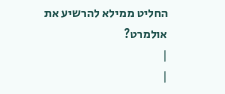החליט ממילא להרשיע את אולמרט?
|
|